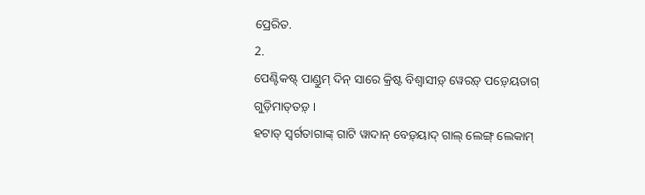ପ୍ରେରିତ.
2.
ପେଣ୍ଟିକଷ୍ଟ୍ ପାଣ୍ଡୁମ୍‍ ଦିନ୍ ସାରେ କ୍ରିଷ୍ଟ ବିଶ୍ୱାସୀଡ଼୍ ୱେରଡ଼୍ ପଡ଼୍‍ୟେତାଗ୍ ଗୁଡ଼ିମାତ୍‍ତଡ଼୍ ।
ହଟାତ୍ ସ୍ୱର୍ଗତାଗାଙ୍କ୍ ଗାଟି ୱାଦାନ୍ ବେଡ଼୍‍ୟାଦ୍‍ ଗାଲ୍ ଲେଙ୍ଗ୍‍ ଲେକାମ୍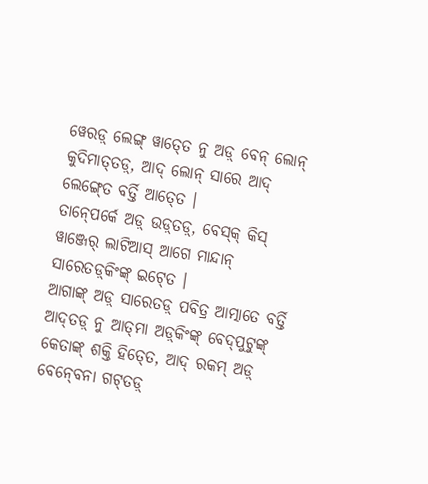ୱେରଡ଼୍ ଲେଙ୍ଗ୍‍ ୱାତ୍‍ତେ ନୁ ଅଡ଼୍‌ ବେନ୍ ଲୋନ୍‌ କୁଦିମାତ୍‍ତଡ଼୍, ଆଦ୍ ଲୋନ୍‌ ସାରେ ଆଦ୍ ଲେଙ୍ଗ୍‍ତେ ବର୍ତ୍ତି ଆତ୍‍ତେ ।
ତାନ୍‍ପେର୍କେ ଅଡ଼୍‌ ଉଡ଼୍‍ତଡ଼୍, ବେସ୍‌କ୍ କିସ୍ ୱାଞ୍ଜେର୍ ଲାଟିଆସ୍ ଆଗେ ମାନ୍ଦାନ୍ ସାରେତଡ଼୍‌କିଂଙ୍କ୍ ଇଟ୍‍ତେ ।
ଆଗାଙ୍କ୍ ଅଡ଼୍‌ ସାରେତଡ଼୍ ପବିତ୍ର ଆତ୍ମାତେ ବର୍ତ୍ତି ଆଦ୍‍ତଡ଼୍ ନୁ ଆତ୍‍ମା ଅଡ଼୍‌‍କିଂଙ୍କ୍ ବେଦ୍‍ପୁଟୁଙ୍କ୍ କେତାଙ୍କ୍ ଶକ୍ତି ହିତ୍‍ତେ, ଆଦ୍ ରକମ୍ ଅଡ଼୍‌ ବେନ୍‍ବେନା ଗଟ୍‍ତଡ଼୍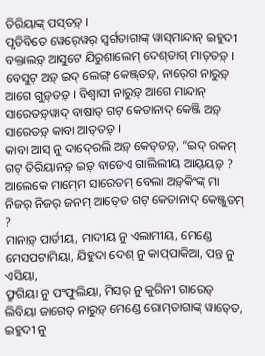ତିରିୟାଙ୍କ୍ ପସ୍‍ତଡ଼୍ ।
ପୃତିବିତେ ୱେର୍‍ୱେର୍‍ ସ୍ୱର୍ଗତାଗାଙ୍କ୍ ୱାସ୍‍ମାନ୍ଦାନ୍ ଇହୁଦୀ ବକ୍ତାଲଡ଼୍‍ ଆସୁଟେ ଯିରୁଶାଲେମ୍‍ ଦେଶ୍‍ତାଗ୍ ମାତ୍‍ତଡ଼୍ ।
ବେସୁଟ୍‌ ଅଡ଼୍‌ ଇଦ୍ ଲେଙ୍ଗ୍‍ କେଞ୍ଜ୍‍ତଡ଼୍, ନାର୍‍ଗେ ନାରୁଡ଼୍ ଆଗେ ଗୁଡ଼୍‍ତଡ଼୍ । ବିଶ୍ୱାସୀ ନାରୁଡ଼୍ ଆଗେ ମାନ୍ଦାନ୍ ସାରେତଡ଼୍‍ୱାଦ୍ ବାଷାତ୍‍ ଗଟ୍ କେତାନାଦ୍ କେଞ୍ଜି ଅଡ଼୍‌ ସାରେତଡ଼୍ କାବା ଆତ୍‍ତଡ଼୍ ।
କାବା ଆସ୍ ନୁ ଦାଦ୍‍ରେଲି ଅଡ଼୍‌ କେତ୍‍ତଡ଼୍, “ଇଦ୍ ରକମ୍ ଗଟ୍ ତିରିୟାନଡ଼୍ ଇଡ଼୍ ବାତେଏ ଗାଲିଲୀୟ ଆୟ୍‍ୟଡ଼୍ ?
ଆଲେକେ ମାମ୍‍ମେ ସାରେତମ୍ ବେଲା ଅଡ଼୍‌‍କିଂଙ୍କ୍ ମା ନିଜର୍‍ ନିଜର୍‍ ଜନମ୍‍ ଆତ୍‍ତେ ଗଟ୍ କେତାନାଦ୍ କେଞ୍ଜୁତମ୍ ?
ମାନାଡ଼୍ ପାର୍ତୀୟ, ମାଦୀୟ ନୁ ଏଲାମୀୟ, ମେଣ୍ଡେ ମେସପଟାମିୟା, ଯିହୁଦା ଦେଶ୍ ନୁ କାପ୍‍ପାକିଆ, ପନ୍ତ ନୁ ଏସିୟା,
ଫ୍ରୁଗିୟା ନୁ ପଂଫୁଲିୟା, ମିସର୍ ନୁ କୁରିନୀ ଗାରେତ୍ ଲିବିୟା ଜାଗେତ୍‍ ନାରୁଡ଼୍ ମେଣ୍ଡେ ରୋମ୍‍ତାଗାଙ୍କ୍ ୱାତ୍‍ତେ,
ଇହୁଦୀ ନୁ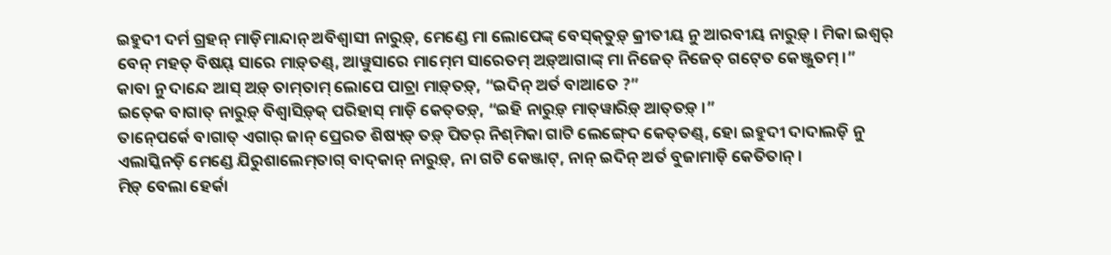ଇହୁଦୀ ଦର୍ମ ଗ୍ରହନ୍ ମାଡ଼ିମାନ୍ଦାନ୍ ଅବିଶ୍ୱାସୀ ନାରୁଡ଼୍, ମେଣ୍ଡେ ମା ଲୋପେଙ୍କ୍ ବେସ୍‍କ୍‍ତୁଡ଼୍‍ କ୍ରୀତୀୟ ନୁ ଆରବୀୟ ନାରୁଡ଼୍ । ମିକା ଇଶ୍ୱର୍ ବେନ୍ ମହତ୍‍ ବିଷୟ୍ ସାରେ ମାଡ଼୍‍ତଣ୍ଡ୍, ଆୱୁସାରେ ମାମ୍‍ମେ ସାରେତମ୍ ଅଡ଼୍‌ଆଗାଙ୍କ୍‌ ମା ନିଜେତ୍ ନିଜେତ୍ ଗଟ୍‍ତେ କେଞ୍ଜୁତମ୍ ।”
କାବା ନୁ ଦାନ୍ଦେ ଆସ୍ ଅଡ଼୍‌ ତାମ୍‍ତାମ୍ ଲୋପେ ପାଚ୍ରା ମାଡ଼୍‍ତଡ଼୍, “ଇଦିନ୍ ଅର୍ତ ବାଆତେ ?”
ଇତ୍‍କେ ବାଗାତ୍ ନାରୁଡ଼୍ ବିଶ୍ୱାସିଡ଼୍‍କ୍ ପରିହାସ୍ ମାଡ଼ି କେତ୍‍ତଡ଼୍, “ଇହି ନାରୁଡ଼୍ ମାତ୍‍ୱାରିଡ଼୍‍ ଆତ୍‍ତଡ଼୍ ।”
ତାନ୍‍ପେର୍କେ ବାଗାତ୍ ଏଗାର୍ ଜାନ୍‍ ପ୍ରେରତ ଶିଷ୍ୟଡ଼୍ ତଡ଼୍ ପିତର୍ ନିଶ୍‍ମିକା ଗାଟି ଲେଙ୍ଗ୍‍ଦେ କେତ୍‍ତଣ୍ଡ୍, ହୋ ଇହୁଦୀ ଦାଦାଲଡ଼ି ନୁ ଏଲାସ୍କିନଡ଼ି ମେଣ୍ଡେ ଯିରୁଶାଲେମ୍‍ତାଗ୍ ବାଦ୍‍କାନ୍ ନାରୁଡ଼୍, ନା ଗଟି କେଞ୍ଜାଟ୍, ନାନ୍ ଇଦିନ୍ ଅର୍ତ ବୁଜାମାଡ଼ି କେତିତାନ୍ ।
ମିଡ଼୍ ବେଲା ହେର୍କା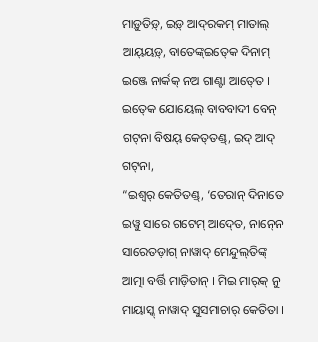ମାଡ଼ୁତିଡ଼୍, ଇଡ଼୍‍ ଆଦ୍‍ରକମ୍‍ ମାତାଲ୍‍ ଆୟ୍‍ୟଡ଼୍, ବାତେଙ୍କ୍ଇତ୍‍କେ ଦିନାମ୍ ଇଞ୍ଜେ ନାର୍କକ୍‍ ନଅ ଗାଣ୍ଟା ଆତ୍‍ତେ ।
ଇତ୍‍କେ ଯୋୟେଲ୍ ବାବବାଦୀ ବେନ୍ ଗଟ୍‍ନା ବିଷୟ୍ କେତ୍‍ତଣ୍ଡ୍, ଇଦ୍ ଆଦ୍ ଗଟ୍‍ନା,
“ଇଶ୍ୱର୍ କେତିତଣ୍ଡ୍, ‘ତେରାନ୍‍ ଦିନାତେ ଇୱୁ ସାରେ ଗଟେମ୍ ଆଦ୍‍ତେ, ନାନ୍‍ନେ ସାରେତଡ଼ାଗ୍ ନାୱାଦ୍ ମେନ୍ଦୁଲ୍‍ତିଙ୍କ୍‍ ଆତ୍ମା ବର୍ତ୍ତି ମାଡ଼ିତାନ୍ । ମିଇ ମାର୍‍କ୍ ନୁ ମାୟାସ୍କ୍ ନାୱାଦ୍‍ ସୁସମାଚାର୍‍ କେତିତା ।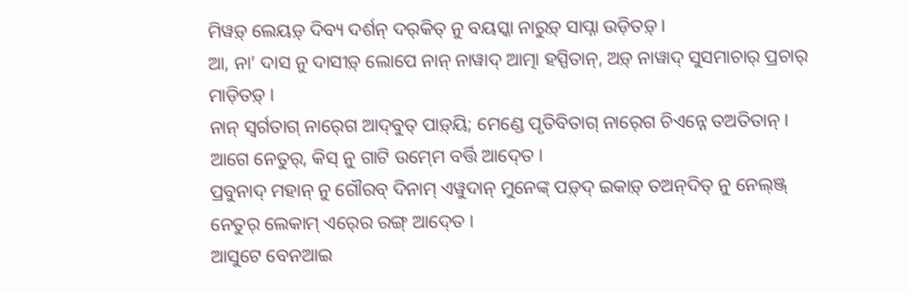ମିୱଡ଼୍ ଲେୟଡ଼୍ ଦିବ୍ୟ ଦର୍ଶନ୍ ଦର୍‍କିତ୍ ନୁ ବୟସ୍କା ନାରୁଡ଼୍ ସାପ୍ନା ଉଡ଼ିତଡ଼୍ ।
ଆ, ନା’ ଦାସ ନୁ ଦାସୀଡ଼୍ ଲୋପେ ନାନ୍ ନାୱାଦ୍ ଆତ୍ମା ହସ୍ପିତାନ୍, ଅଡ଼୍‌ ନାୱାଦ୍ ସୁସମାଚାର୍‍ ପ୍ରଚାର୍ ମାଡ଼ିତଡ଼୍ ।
ନାନ୍ ସ୍ୱର୍ଗତାଗ୍ ନାର୍‍ଗେ ଆଦ୍‍ବୁତ୍‌ ପାଡ଼୍‍ୟି; ମେଣ୍ଡେ ପୃତିବିତାଗ୍ ନାର୍‍ଗେ ଚିଏନ୍ନେ ତଅତିତାନ୍ । ଆଗେ ନେତୁର୍‍, କିସ୍ ନୁ ଗାଟି ଉମ୍‍ମେ ବର୍ତ୍ତି ଆଦ୍‍ତେ ।
ପ୍ରବୁନାଦ୍ ମହାନ୍ ନୁ ଗୌରବ୍ ଦିନାମ୍ ଏୱୁଦାନ୍ ମୁନେଙ୍କ୍ ପଡ଼୍‍ଦ୍ ଇକାଡ଼୍‍ ତଅନ୍‌ଦିତ୍‍ ନୁ ନେଲ୍‍ଞ୍ଜ୍ ନେତୁର୍‍ ଲେକାମ୍ ଏର୍‍ରେ ରଙ୍ଗ୍ ଆଦ୍‍ତେ ।
ଆସୁଟେ ବେନଆଇ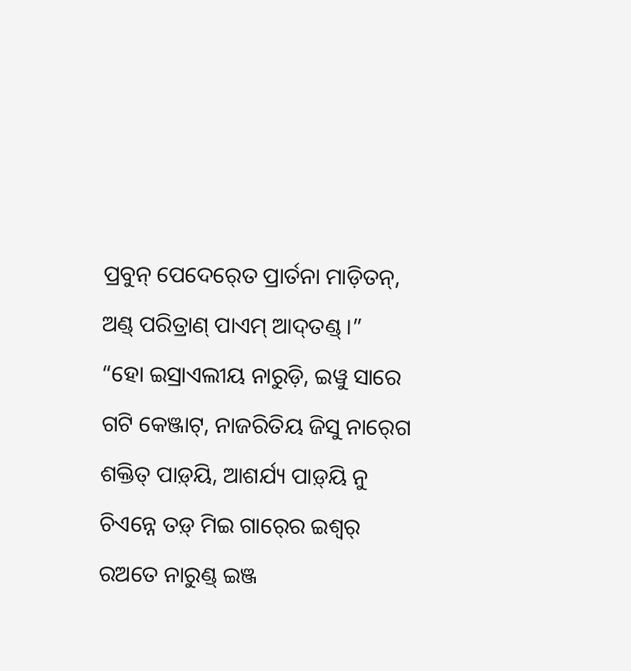ପ୍ରବୁନ୍ ପେଦେର୍‍ତେ ପ୍ରାର୍ତନା ମାଡ଼ିତନ୍, ଅଣ୍ଡ୍‌ ପରିତ୍ରାଣ୍ ପାଏମ୍‍ ଆଦ୍‍ତଣ୍ଡ୍ ।”
“ହୋ ଇସ୍ରାଏଲୀୟ ନାରୁଡ଼ି, ଇୱୁ ସାରେ ଗଟି କେଞ୍ଜାଟ୍, ନାଜରିତିୟ ଜିସୁ ନାର୍‍ଗେ ଶକ୍ତିତ୍‍ ପାଡ଼୍‍ୟି, ଆଶର୍ଯ୍ୟ ପାଡ଼୍‍ୟି ନୁ ଚିଏନ୍ନେ ତଡ଼୍ ମିଇ ଗାର୍‍ରେ ଇଶ୍ୱର୍ ରଅତେ ନାରୁଣ୍ଡ୍‍ ଇଞ୍ଜ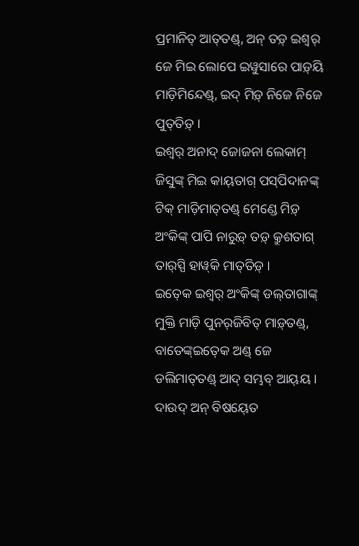ପ୍ରମାନିତ୍ ଆତ୍‍ତଣ୍ଡ୍, ଅନ୍‌ ତଡ଼୍ ଇଶ୍ୱର୍ ଜେ ମିଇ ଲୋପେ ଇୱୁସାରେ ପାଡ଼୍‍ୟି ମାଡ଼ିମିନ୍ଦେଣ୍ଡ୍, ଇଦ୍ ମିଡ଼୍ ନିଜେ ନିଜେ ପୁତ୍‍ତିଡ଼୍ ।
ଇଶ୍ୱର୍ ଅନାଦ୍‌ ଜୋଜନା ଲେକାମ୍‌ ଜିସୁଙ୍କ୍ ମିଇ କାୟ୍‍ତାଗ୍ ପସ୍‍ପିଦାନଙ୍କ୍ ଟିକ୍ ମାଡ଼ିମାତ୍‍ତଣ୍ଡ୍ ମେଣ୍ଡେ ମିଡ଼୍ ଅଂକିଙ୍କ୍‌ ପାପି ନାରୁଡ଼୍‍ ତଡ଼୍‍ କ୍ରୁଶତାଗ୍ ତାର୍‍ସ୍ପି ହାୱ୍‍କି ମାତ୍‍ତିଡ଼୍ ।
ଇତ୍‍କେ ଇଶ୍ୱର୍ ଅଂକିଙ୍କ୍‌ ଡଲ୍‍ତାଗାଙ୍କ୍ ମୁକ୍ତି ମାଡ଼ି ପୁନର୍‍ଜିବିତ୍‍ ମାଡ଼୍‍ତଣ୍ଡ୍, ବାତେଙ୍କ୍ଇତ୍‍କେ ଅଣ୍ଡ୍‌ ଜେ ଡଲିମାତ୍‍ତଣ୍ଡ୍ ଆଦ୍ ସମ୍ଭବ୍ ଆୟ୍‍ୟ ।
ଦାଉଦ୍ ଅନ୍‌ ବିଷୟ୍‍ତେ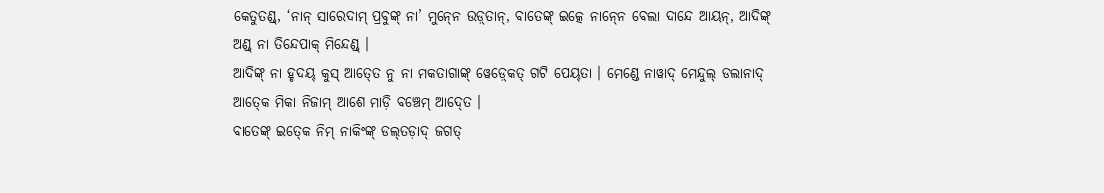କେତୁତଣ୍ଡ୍, ‘ନାନ୍ ସାରେଦାମ୍ ପ୍ରବୁଙ୍କ୍ ନା’ ମୁନ୍‍ନେ ଉଡ଼୍‍ତାନ୍, ବାତେଙ୍କ୍ ଇତ୍କେ ନାନ୍‍ନେ ବେଲା ଦାନ୍ଦେ ଆୟନ୍, ଆଦିଙ୍କ୍ ଅଣ୍ଡ୍‌ ନା ତିନ୍ଦେପାକ୍ ମିନ୍ଦେଣ୍ଡ୍ ।
ଆଦିଙ୍କ୍ ନା ହୃଦୟ୍ କୁସ୍ ଆତ୍‍ତେ ନୁ ନା ମକତାଗାଙ୍କ୍ ୱେଡ଼୍‍କେତ୍‍ ଗଟି ପେୟ୍‍ତା । ମେଣ୍ଡେ ନାୱାଦ୍ ମେନ୍ଦୁଲ୍‍ ଡଲାନାଦ୍‍ ଆତ୍‍କେ ମିକା ନିଜାମ୍‍ ଆଶେ ମାଡ଼ି ବଞ୍ଚେମ୍‍ ଆଦ୍‍ତେ ।
ବାତେଙ୍କ୍ ଇତ୍‍କେ ନିମ୍‍ ନାକିଂଙ୍କ୍ ଡଲ୍‍ତଡ଼ାଦ୍‍ ଜଗତ୍‍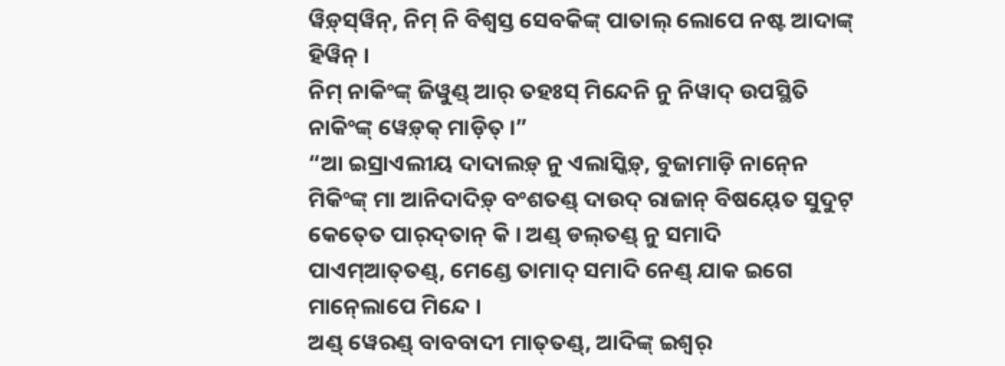ୱିଡ଼୍‍ସ୍‍ୱିନ୍‍, ନିମ୍‍ ନି ବିଶ୍ୱସ୍ତ ସେବକିଙ୍କ୍ ପାତାଲ୍‍ ଲୋପେ ନଷ୍ଟ ଆଦାଙ୍କ୍ ହିୱିନ୍ ।
ନିମ୍‍ ନାକିଂଙ୍କ୍ ଜିୱୁଣ୍ଡ୍ ଆର୍ ତହଃସ୍‍ ମିନ୍ଦେନି ନୁ ନିୱାଦ୍‍ ଉପସ୍ଥିତି ନାକିଂଙ୍କ୍ ୱେଡ଼୍‍କ୍‍ ମାଡ଼ିତ୍ ।”
“ଆ ଇସ୍ରାଏଲୀୟ ଦାଦାଲଡ଼୍‍ ନୁ ଏଲାସ୍କିଡ଼୍‍, ବୁଜାମାଡ଼ି ନାନ୍‍ନେ ମିକିଂଙ୍କ୍ ମା ଆନିଦାଦିଡ଼୍ ବଂଶତଣ୍ଡ୍ ଦାଉଦ୍ ରାଜାନ୍ ବିଷୟ୍‍ତେ ସୁଦୁଟ୍ କେତ୍‍ତେ ପାର୍‍ଦ୍‍ତାନ୍ କି । ଅଣ୍ଡ୍‌ ଡଲ୍‍ତଣ୍ଡ୍ ନୁ ସମାଦି ପାଏମ୍‍ଆତ୍‍ତଣ୍ଡ୍, ମେଣ୍ଡେ ତାମାଦ୍ ସମାଦି ନେଣ୍ଡ୍ ଯାକ ଇଗେ ମାନ୍‍ଲୋପେ ମିନ୍ଦେ ।
ଅଣ୍ଡ୍‌ ୱେରଣ୍ଡ୍ ବାବବାଦୀ ମାତ୍‍ତଣ୍ଡ୍, ଆଦିଙ୍କ୍ ଇଶ୍ୱର୍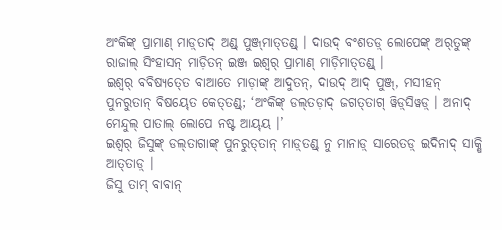ଅଂକିଙ୍କ୍‌ ପ୍ରାମାଣ୍‍ ମାଡ଼୍‍ତାଦ୍ ଅଣ୍ଡ୍‌ ପୁଞ୍ଜ୍‍ମାତ୍‍ତଣ୍ଡ୍ । ଦାଉଦ୍ ବଂଶତଡ଼୍‍ ଲୋପେଙ୍କ୍ ଅର୍‍ତୁଙ୍କ୍ ରାଜାଲ୍ ସିଂହାସନ୍‍ ମାଡ଼ିତନ୍ ଇଞ୍ଜ ଇଶ୍ୱର୍ ପ୍ରାମାଣ୍‍ ମାଡ଼ିମାତ୍‍ତଣ୍ଡ୍ ।
ଇଶ୍ୱର୍ ବବିଷ୍ୟତ୍‍ତେ ବାଆତେ ମାଡ଼ାଙ୍କ୍ ଆଦୁତନ୍, ଦାଉଦ୍ ଆଦ୍ ପୁଞ୍ଜ୍, ମସୀହନ୍ ପୁନରୁତାନ୍ ବିଷୟ୍‍ତେ କେତ୍‍ତଣ୍ଡ୍; ‘ଅଂକିଙ୍କ୍‌ ଡଲ୍‍ତଡ଼ାଦ୍ ଜଗତ୍‍ତାଗ୍ ୱିଡ଼୍‍ସିୱଡ଼୍‍ । ଅନାଦ୍‌ ମେନ୍ଦୁଲ୍‍ ପାତାଲ୍‍ ଲୋପେ ନଷ୍ଟ ଆୟ୍‍ୟ ।’
ଇଶ୍ୱର୍ ଜିସୁଙ୍କ୍ ଡଲ୍‌ତାଗାଙ୍କ୍ ପୁନରୁତ୍‍ତାନ୍ ମାଡ଼୍‍ତଣ୍ଡ୍ ନୁ ମାନାଡ଼୍ ସାରେତଡ଼୍ ଇଦିନାଦ୍ ସାକ୍ଷି ଆତ୍‍ତାଡ଼୍‍ ।
ଜିସୁ ତାମ୍ ବାବାନ୍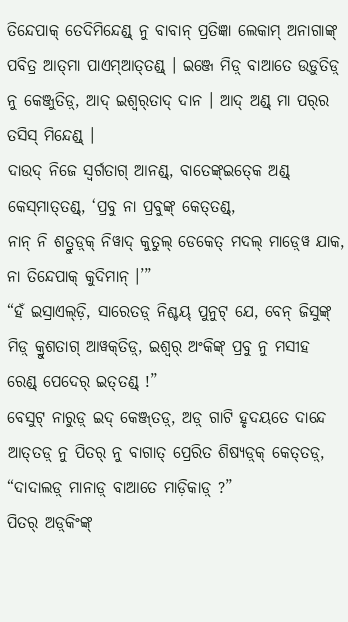ତିନ୍ଦେପାକ୍ ତେଦିମିନ୍ଦେଣ୍ଡ୍ ନୁ ବାବାନ୍ ପ୍ରତିଜ୍ଞା ଲେକାମ୍ ଅନାଗାଙ୍କ୍ ପବିତ୍ର ଆତ୍‍ମା ପାଏମ୍‍ଆତ୍‍ତଣ୍ଡ୍ । ଇଞ୍ଜେ ମିଡ଼୍ ବାଆତେ ଉଡ଼ୁତିଡ଼୍ ନୁ କେଞ୍ଜୁତିଡ଼୍, ଆଦ୍ ଇଶ୍ୱର୍‌ତାଦ୍‍ ଦାନ । ଆଦ୍ ଅଣ୍ଡ୍‌ ମା ପର୍‍ର ତସିସ୍‍ ମିନ୍ଦେଣ୍ଡ୍ ।
ଦାଉଦ୍ ନିଜେ ସ୍ୱର୍ଗତାଗ୍ ଆନଣ୍ଡ୍, ବାତେଙ୍କ୍ଇତ୍‍କେ ଅଣ୍ଡ୍‌ କେସ୍‍ମାତ୍‍ତଣ୍ଡ୍, ‘ପ୍ରବୁ ନା ପ୍ରବୁଙ୍କ୍ କେତ୍‍ତଣ୍ଡ୍,
ନାନ୍ ନି ଶତ୍ରୁଡ଼୍‍କ୍ ନିୱାଦ୍ କୁତୁଲ୍‍ ଡେକେତ୍ ମଦଲ୍‍ ମାଡ଼୍‍ୱେ ଯାକ, ନା ତିନ୍ଦେପାକ୍ କୁଦିମାନ୍ ।’”
“ହଁ ଇସ୍ରାଏଲ୍‍ଡ଼ି, ସାରେତଡ଼୍ ନିଶ୍ଚୟ୍‍ ପୁନୁଟ୍ ଯେ, ବେନ୍ ଜିସୁଙ୍କ୍ ମିଡ଼୍ କ୍ରୁଶତାଗ୍ ଆୱକ୍‍ତିଡ଼୍‍, ଇଶ୍ୱର୍ ଅଂକିଙ୍କ୍‌ ପ୍ରବୁ ନୁ ମସୀହ ରେଣ୍ଡ୍ ପେଦେର୍‍ ଇତ୍‌ତଣ୍ଡ୍‌ !”
ବେସୁଟ୍‌ ନାରୁଡ଼୍ ଇଦ୍ କେଞ୍ଜ୍‍ତଡ଼୍, ଅଡ଼୍‌ ଗାଟି ହୃଦୟତେ ଦାନ୍ଦେ ଆତ୍‍ତଡ଼୍ ନୁ ପିତର୍ ନୁ ବାଗାତ୍ ପ୍ରେରିତ ଶିଷ୍ୟଡ଼୍‍କ୍ କେତ୍‍ତଡ଼୍, “ଦାଦାଲଡ଼୍‍ ମାନାଡ଼୍ ବାଆତେ ମାଡ଼ିକାଡ଼୍ ?”
ପିତର୍ ଅଡ଼୍‌‍କିଂଙ୍କ୍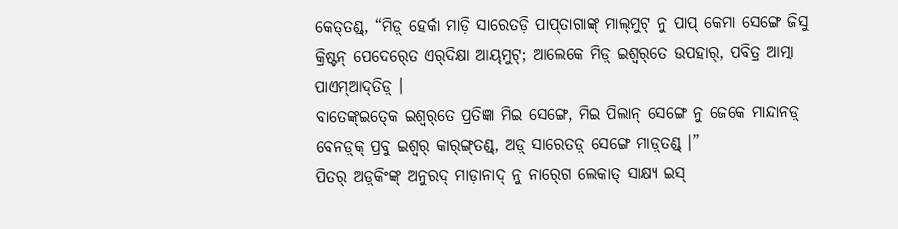କେତ୍‍ତଣ୍ଡ୍, “ମିଡ଼୍ ହେର୍କା ମାଡ଼ି ସାରେତଡ଼ି ପାପ୍‍ତାଗାଙ୍କ୍ ମାଲ୍‍ମୁଟ୍ ନୁ ପାପ୍ କେମା ସେଙ୍ଗେ ଜିସୁ କ୍ରିଷ୍ଟନ୍ ପେଦେର୍‍ତେ ଏର୍‍ଦିକ୍ଷା ଆୟ୍‍ମୁଟ୍; ଆଲେକେ ମିଡ଼୍ ଇଶ୍ୱର୍‌ତେ ଉପହାର୍, ପବିତ୍ର ଆତ୍ମା ପାଏମ୍‍ଆଦ୍‍ତିଡ଼୍‍ ।
ବାତେଙ୍କ୍ଇତ୍‍କେ ଇଶ୍ୱର୍‌ତେ ପ୍ରତିଜ୍ଞା ମିଇ ସେଙ୍ଗେ, ମିଇ ପିଲାନ୍ ସେଙ୍ଗେ ନୁ ଜେକେ ମାନ୍ଦାନଡ଼୍ ବେନଡ଼୍‍କ୍ ପ୍ରବୁ ଇଶ୍ୱର୍ କାର୍‍ଙ୍ଗ୍‍ତଣ୍ଡ୍, ଅଡ଼୍‌ ସାରେତଡ଼୍ ସେଙ୍ଗେ ମାଡ଼୍‍ତଣ୍ଡ୍ ।”
ପିତର୍ ଅଡ଼୍‌‍କିଂଙ୍କ୍ ଅନୁରଦ୍‌‍ ମାଡ଼ାନାଦ୍‍ ନୁ ନାର୍‍ଗେ ଲେକାତ୍ ସାକ୍ଷ୍ୟ ଇସ୍‌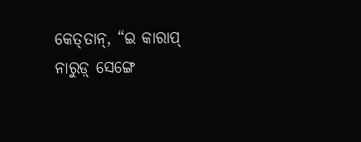କେତ୍‍ତାନ୍, “ଇ କାରାପ୍ ନାରୁଡ଼୍ ସେଙ୍ଗେ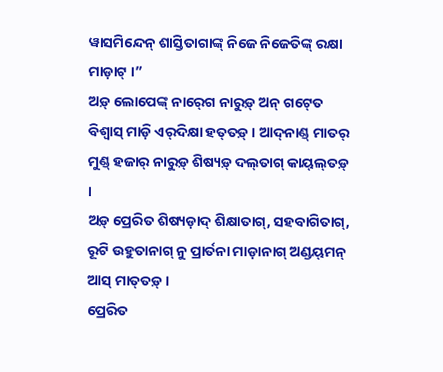ୱାସମିନ୍ଦେନ୍ ଶାସ୍ତିତାଗାଙ୍କ୍ ନିଜେ ନିଜେତିଙ୍କ୍ ରକ୍ଷା ମାଡ଼ାଟ୍ ।”
ଅଡ଼୍‌ ଲୋପେଙ୍କ୍ ନାର୍‍ଗେ ନାରୁଡ଼୍ ଅନ୍‌ ଗଟ୍‍ତେ ବିଶ୍ୱାସ୍ ମାଡ଼ି ଏର୍‍ଦିକ୍ଷା ହତ୍‍ତଡ଼୍ । ଆଦ୍‍ନାଣ୍ଡ୍ ମାତର୍ ମୁଣ୍ଡ୍ ହଜାର୍‌ ନାରୁଡ଼୍ ଶିଷ୍ୟଡ଼୍ ଦଲ୍‍ତାଗ୍ କାୟ୍‍ଲ୍‍ତଡ଼୍ ।
ଅଡ଼୍‌ ପ୍ରେରିତ ଶିଷ୍ୟଡ଼ାଦ୍ ଶିକ୍ଷାତାଗ୍, ସହବାଗିତାଗ୍, ରୂଟି ଉହୁତାନାଗ୍ ନୁ ପ୍ରାର୍ତନା ମାଡ଼ାନାଗ୍ ଅଣ୍ଡୟ୍‌‍ମନ୍‍ ଆସ୍ ମାତ୍‍ତଡ଼୍ ।
ପ୍ରେରିତ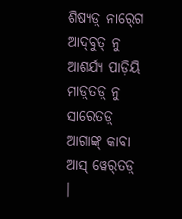ଶିଷ୍ୟଡ଼୍ ନାର୍‍ଗେ ଆଦ୍‍ବୁତ୍‌ ନୁ ଆଶର୍ଯ୍ୟ ପାଡ଼ିୟି ମାଡ଼୍‍ତଡ଼୍ ନୁ ସାରେତଡ଼୍ ଆଗାଙ୍କ୍ କାବା ଆସ୍ ୱେର୍‍ତଡ଼୍ ।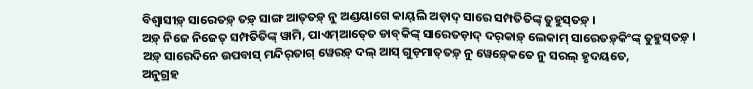ବିଶ୍ୱାସୀଡ଼୍‍ ସାରେତଡ଼୍ ତଡ଼୍ ସାଙ୍ଗ ଆତ୍‍ତଡ଼୍ ନୁ ଅଣ୍ଡୟାଗେ କାୟ୍‍ଲି ଅଡ଼ାଦ୍‌ ସାରେ ସମ୍ପତିତିଙ୍କ୍ ତୁହୁସ୍‍ତଡ଼୍ ।
ଅଡ଼୍‌ ନିଜେ ନିଜେତ୍ ସମ୍ପତିତିଙ୍କ୍ ୱାମି, ପାଏମ୍‍ଆତ୍‍ତେ ଡାବ୍‍କିଙ୍କ୍ ସାରେତଡ଼ାଦ୍ ଦର୍‍କାଡ଼୍ ଲେକାମ୍ ସାରେତଡ଼୍‌କିଂଙ୍କ୍ ତୁହୁସ୍‍ତଡ଼୍ ।
ଅଡ଼୍‌ ସାରେଦିନେ ଉପବାସ୍ ମନ୍ଦିର୍‍ତାଗ୍ ୱେରଡ଼୍ ଦଲ୍‍ ଆସ୍ ଗୁଡ଼ମାତ୍‍ତଡ଼୍ ନୁ ୱେଡ଼୍‍କେତେ ନୁ ସରଲ୍‍ ହୃଦୟତେ,
ଅନୁଗ୍ରହ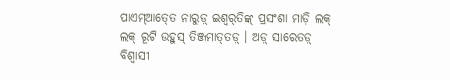ପାଏମ୍‍ଆତ୍‍ତେ ନାରୁଡ଼୍‍ ଇଶ୍ୱର୍‌ତିଙ୍କ୍ ପ୍ରସଂଶା ମାଡ଼ି ଲକ୍ ଲକ୍ ରୂଟି ଉହୁସ୍ ତିଞ୍ଜମାତ୍‍ତଡ଼୍ । ଅଡ଼୍‌ ସାରେତଡ଼୍ ବିଶ୍ୱାସୀ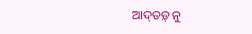ଆଦ୍‍ତଡ଼୍ ନୁ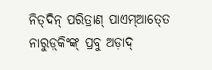ନିତ୍‍ଦିନ୍ ପରିତ୍ରାଣ୍ ପାଏମ୍‍ଆତ୍‍ତେ ନାରୁଡ଼୍‍କିଂଙ୍କ୍ ପ୍ରବୁ ଅଡ଼ାଦ୍‌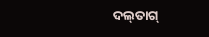ଦଲ୍‍ତାଗ୍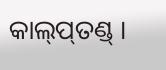କାଲ୍‍ପ୍‍ତଣ୍ଡ୍ ।